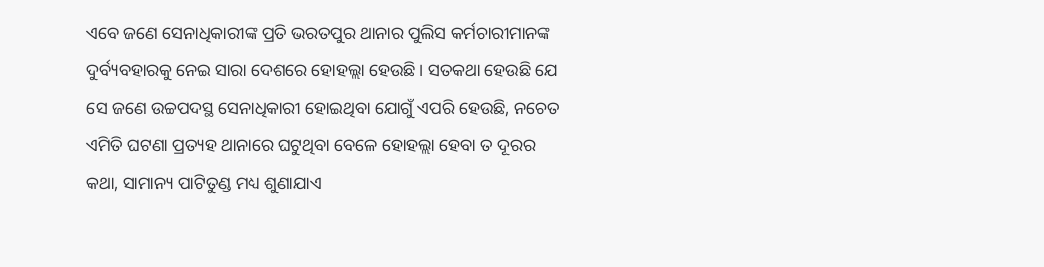ଏବେ ଜଣେ ସେନାଧିକାରୀଙ୍କ ପ୍ରତି ଭରତପୁର ଥାନାର ପୁଲିସ କର୍ମଚାରୀମାନଙ୍କ ଦୁର୍ବ୍ୟବହାରକୁ ନେଇ ସାରା ଦେଶରେ ହୋହଲ୍ଲା ହେଉଛି। ସତକଥା ହେଉଛି ଯେ ସେ ଜଣେ ଉଚ୍ଚପଦସ୍ଥ ସେନାଧିକାରୀ ହୋଇଥିବା ଯୋଗୁଁ ଏପରି ହେଉଛି, ନଚେତ ଏମିତି ଘଟଣା ପ୍ରତ୍ୟହ ଥାନାରେ ଘଟୁଥିବା ବେଳେ ହୋହଲ୍ଲା ହେବା ତ ଦୂରର କଥା, ସାମାନ୍ୟ ପାଟିତୁଣ୍ଡ ମଧ୍ୟ ଶୁଣାଯାଏ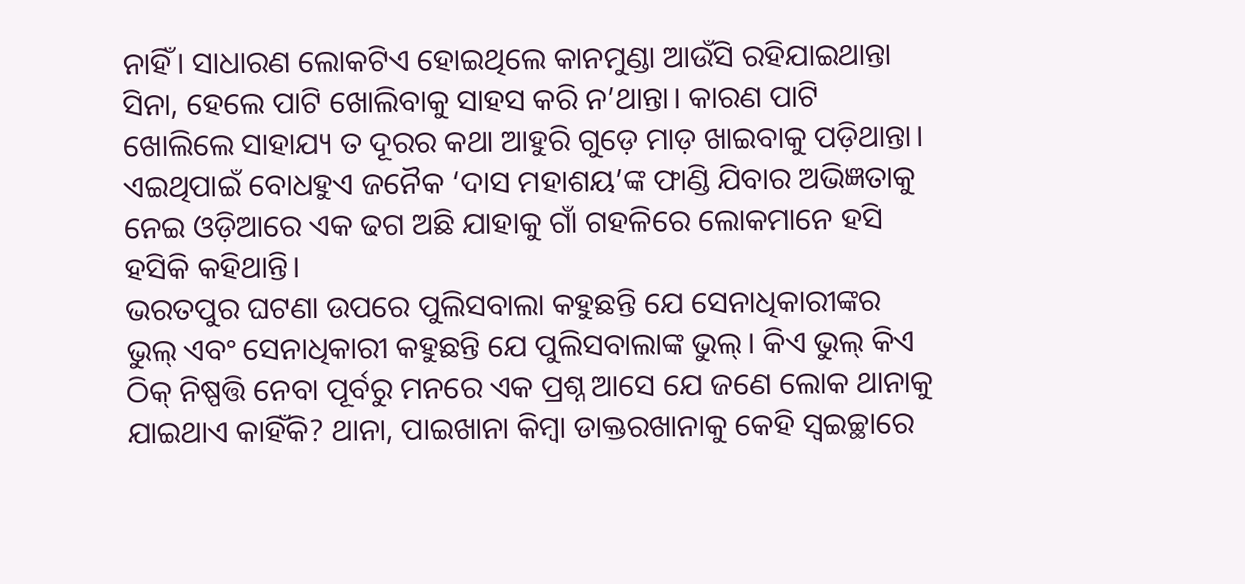ନାହିଁ। ସାଧାରଣ ଲୋକଟିଏ ହୋଇଥିଲେ କାନମୁଣ୍ଡା ଆଉଁସି ରହିଯାଇଥାନ୍ତା ସିନା, ହେଲେ ପାଟି ଖୋଲିବାକୁ ସାହସ କରି ନ’ଥାନ୍ତା। କାରଣ ପାଟି ଖୋଲିଲେ ସାହାଯ୍ୟ ତ ଦୂରର କଥା ଆହୁରି ଗୁଡ଼େ ମାଡ଼ ଖାଇବାକୁ ପଡ଼ିଥାନ୍ତା। ଏଇଥିପାଇଁ ବୋଧହୁଏ ଜନୈକ ‘ଦାସ ମହାଶୟ’ଙ୍କ ଫାଣ୍ଡି ଯିବାର ଅଭିଜ୍ଞତାକୁ ନେଇ ଓଡ଼ିଆରେ ଏକ ଢଗ ଅଛି ଯାହାକୁ ଗାଁ ଗହଳିରେ ଲୋକମାନେ ହସି ହସିକି କହିଥାନ୍ତି।
ଭରତପୁର ଘଟଣା ଉପରେ ପୁଲିସବାଲା କହୁଛନ୍ତି ଯେ ସେନାଧିକାରୀଙ୍କର ଭୁଲ୍ ଏବଂ ସେନାଧିକାରୀ କହୁଛନ୍ତି ଯେ ପୁଲିସବାଲାଙ୍କ ଭୁଲ୍। କିଏ ଭୁଲ୍ କିଏ ଠିକ୍ ନିଷ୍ପତ୍ତି ନେବା ପୂର୍ବରୁ ମନରେ ଏକ ପ୍ରଶ୍ନ ଆସେ ଯେ ଜଣେ ଲୋକ ଥାନାକୁ ଯାଇଥାଏ କାହିଁକି? ଥାନା, ପାଇଖାନା କିମ୍ବା ଡାକ୍ତରଖାନାକୁ କେହି ସ୍ୱଇଚ୍ଛାରେ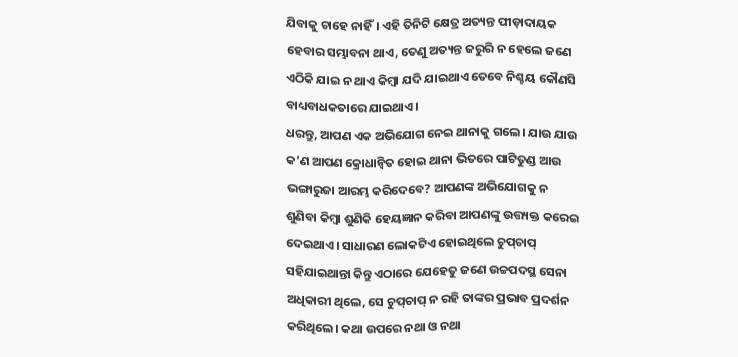ଯିବାକୁ ଚାହେ ନାହିଁ। ଏହି ତିନିଟି କ୍ଷେତ୍ର ଅତ୍ୟନ୍ତ ପୀଡ଼ାଦାୟକ ହେବାର ସମ୍ଭାବନା ଥାଏ, ତେଣୁ ଅତ୍ୟନ୍ତ ଜରୁରି ନ ହେଲେ ଜଣେ ଏଠିକି ଯାଇ ନ ଥାଏ କିମ୍ବା ଯଦି ଯାଇଥାଏ ତେବେ ନିଶ୍ଚୟ କୌଣସି ବାଧ୍ୟବାଧକତାରେ ଯାଇଥାଏ।
ଧରନ୍ତୁ, ଆପଣ ଏକ ଅଭିଯୋଗ ନେଇ ଥାନାକୁ ଗଲେ। ଯାଉ ଯାଉ କ’ଣ ଆପଣ କ୍ରୋଧାନ୍ୱିତ ହୋଇ ଥାନା ଭିତରେ ପାଟିତୁଣ୍ଡ ଆଉ ଭଙ୍ଗାରୁଜା ଆରମ୍ଭ କରିଦେବେ? ଆପଣଙ୍କ ଅଭିଯୋଗକୁ ନ ଶୁଣିବା କିମ୍ବା ଶୁଣିକି ହେୟଜ୍ଞାନ କରିବା ଆପଣଙ୍କୁ ଉତ୍ତ୍ୟକ୍ତ କରେଇ ଦେଇଥାଏ। ସାଧାରଣ ଲୋକଟିଏ ହୋଇଥିଲେ ଚୁପ୍‌ଚାପ୍ ସହିଯାଇଥାନ୍ତା କିନ୍ତୁ ଏଠାରେ ଯେହେତୁ ଜଣେ ଉଚ୍ଚପଦସ୍ଥ ସେନା ଅଧିକାରୀ ଥିଲେ, ସେ ଚୁପ୍‌ଚାପ୍ ନ ରହି ତାଙ୍କର ପ୍ରଭାବ ପ୍ରଦର୍ଶନ କରିଥିଲେ। କଥା ଉପରେ ନଥା ଓ ନଥା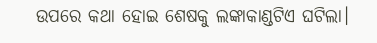ଉପରେ କଥା ହୋଇ ଶେଷକୁ ଲଙ୍କାକାଣ୍ଡଟିଏ ଘଟିଲା।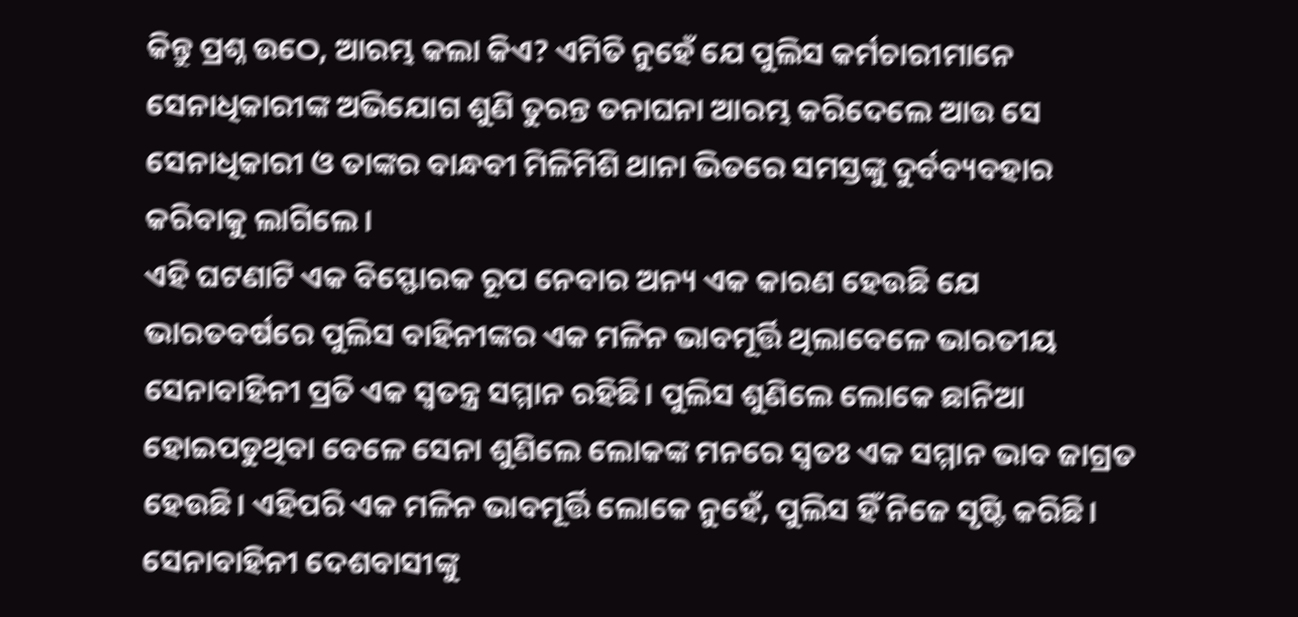କିନ୍ତୁ ପ୍ରଶ୍ନ ଉଠେ, ଆରମ୍ଭ କଲା କିଏ? ଏମିତି ନୁହେଁ ଯେ ପୁଲିସ କର୍ମଚାରୀମାନେ ସେନାଧିକାରୀଙ୍କ ଅଭିଯୋଗ ଶୁଣି ତୁରନ୍ତ ତନାଘନା ଆରମ୍ଭ କରିଦେଲେ ଆଉ ସେ ସେନାଧିକାରୀ ଓ ତାଙ୍କର ବାନ୍ଧବୀ ମିଳିମିଶି ଥାନା ଭିତରେ ସମସ୍ତଙ୍କୁ ଦୁର୍ବବ୍ୟବହାର କରିବାକୁ ଲାଗିଲେ।
ଏହି ଘଟଣାଟି ଏକ ବିସ୍ଫୋରକ ରୂପ ନେବାର ଅନ୍ୟ ଏକ କାରଣ ହେଉଛି ଯେ ଭାରତବର୍ଷରେ ପୁଲିସ ବାହିନୀଙ୍କର ଏକ ମଳିନ ଭାବମୂର୍ତ୍ତି ଥିଲାବେଳେ ଭାରତୀୟ ସେନାବାହିନୀ ପ୍ରତି ଏକ ସ୍ୱତନ୍ତ୍ର ସମ୍ମାନ ରହିଛି। ପୁଲିସ ଶୁଣିଲେ ଲୋକେ ଛାନିଆ ହୋଇପଡୁଥିବା ବେଳେ ସେନା ଶୁଣିଲେ ଲୋକଙ୍କ ମନରେ ସ୍ୱତଃ ଏକ ସମ୍ମାନ ଭାବ ଜାଗ୍ରତ ହେଉଛି। ଏହିପରି ଏକ ମଳିନ ଭାବମୂର୍ତ୍ତି ଲୋକେ ନୁହେଁ, ପୁଲିସ ହିଁ ନିଜେ ସୃଷ୍ଟି କରିଛି। ସେନାବାହିନୀ ଦେଶବାସୀଙ୍କୁ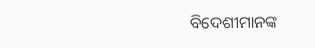ବିଦେଶୀମାନଙ୍କ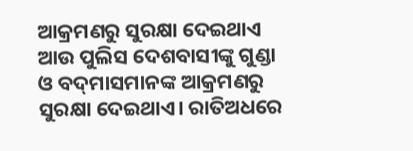ଆକ୍ରମଣରୁ ସୁରକ୍ଷା ଦେଇଥାଏ ଆଉ ପୁଲିସ ଦେଶବାସୀଙ୍କୁ ଗୁଣ୍ଡା ଓ ବଦ୍‌ମାସମାନଙ୍କ ଆକ୍ରମଣରୁ ସୁରକ୍ଷା ଦେଇଥାଏ। ରାତିଅଧରେ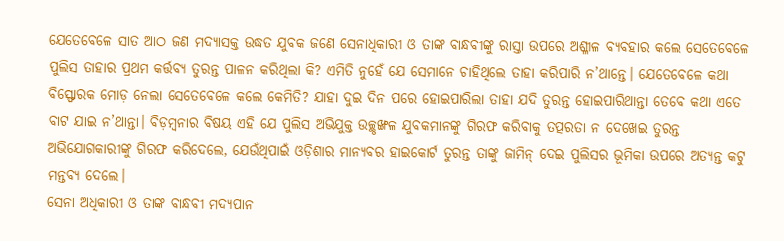ଯେତେବେଳେ ସାତ ଆଠ ଜଣ ମଦ୍ୟାସକ୍ତ ଉଦ୍ଧତ ଯୁବକ ଜଣେ ସେନାଧିକାରୀ ଓ ତାଙ୍କ ବାନ୍ଧବୀଙ୍କୁ ରାସ୍ତା ଉପରେ ଅଶ୍ଳୀଳ ବ୍ୟବହାର କଲେ ସେତେବେଳେ ପୁଲିସ ତାହାର ପ୍ରଥମ କର୍ତ୍ତବ୍ୟ ତୁରନ୍ତ ପାଳନ କରିଥିଲା କି? ଏମିତି ନୁହେଁ ଯେ ସେମାନେ ଚାହିଥିଲେ ତାହା କରିପାରି ନ’ଥାନ୍ତେ। ଯେତେବେଳେ କଥା ବିସ୍ଫୋରକ ମୋଡ଼ ନେଲା ସେତେବେଳେ କଲେ କେମିତି? ଯାହା ଦୁଇ ଦିନ ପରେ ହୋଇପାରିଲା ତାହା ଯଦି ତୁରନ୍ତ ହୋଇପାରିଥାନ୍ତା ତେବେ କଥା ଏତେ ବାଟ ଯାଇ ନ’ଥାନ୍ତା। ବିଡ଼ମ୍ବନାର ବିଷୟ ଏହି ଯେ ପୁଲିସ ଅଭିଯୁକ୍ତ ଉଚ୍ଛୃଙ୍ଖଳ ଯୁବକମାନଙ୍କୁ ଗିରଫ କରିବାକୁ ତତ୍ପରତା ନ ଦେଖେଇ ତୁରନ୍ତ ଅଭିଯୋଗକାରୀଙ୍କୁ ଗିରଫ କରିଦେଲେ, ଯେଉଁଥିପାଇଁ ଓଡ଼ିଶାର ମାନ୍ୟବର ହାଇକୋର୍ଟ ତୁରନ୍ତ ତାଙ୍କୁ ଜାମିନ୍ ଦେଇ ପୁଲିସର ଭୂମିକା ଉପରେ ଅତ୍ୟନ୍ତ କଟୁ ମନ୍ତବ୍ୟ ଦେଲେ।
ସେନା ଅଧିକାରୀ ଓ ତାଙ୍କ ବାନ୍ଧବୀ ମଦ୍ୟପାନ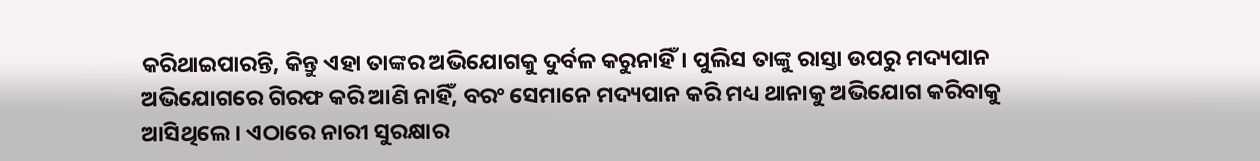କରିଥାଇପାରନ୍ତି, କିନ୍ତୁ ଏହା ତାଙ୍କର ଅଭିଯୋଗକୁ ଦୁର୍ବଳ କରୁନାହିଁ। ପୁଲିସ ତାଙ୍କୁ ରାସ୍ତା ଉପରୁ ମଦ୍ୟପାନ ଅଭିଯୋଗରେ ଗିରଫ କରି ଆଣି ନାହିଁ, ବରଂ ସେମାନେ ମଦ୍ୟପାନ କରି ମଧ୍ୟ ଥାନାକୁ ଅଭିଯୋଗ କରିବାକୁ ଆସିଥିଲେ। ଏଠାରେ ନାରୀ ସୁରକ୍ଷାର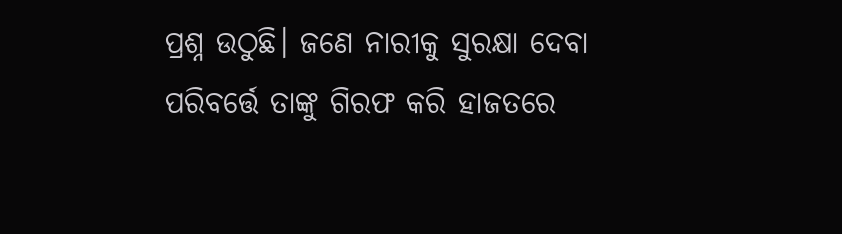ପ୍ରଶ୍ନ ଉଠୁଛି। ଜଣେ ନାରୀକୁ ସୁରକ୍ଷା ଦେବା ପରିବର୍ତ୍ତେ ତାଙ୍କୁ ଗିରଫ କରି ହାଜତରେ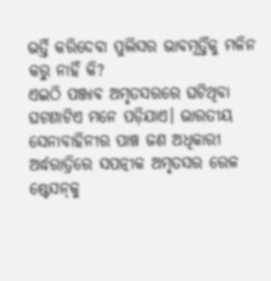ଭର୍ତ୍ତି କରିଦେବା ପୁଲିସର ଭାବମୂର୍ତ୍ତିକୁ ମଳିନ କରୁ ନାହିଁ କି?
ଏଇଠି ପଞ୍ଜାବ ଅମୃତସରରେ ଘଟିଥିବା ଘଟଣାଟିଏ ମନେ ପଡ଼ିଯାଏ। ଭାରତୀୟ ସେନାବାହିନୀର ପାଞ୍ଚ ଜଣ ଅଧିକାରୀ ଅର୍ଦ୍ଧରାତ୍ରିରେ ସପତ୍ନୀକ ଅମୃତସର ରେଳ ଷ୍ଟେସନ୍‌କୁ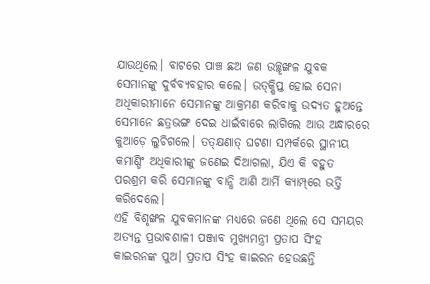ଯାଉଥିଲେ। ବାଟରେ ପାଞ୍ଚ ଛଅ ଜଣ ଉଚ୍ଛୃଙ୍ଖଳ ଯୁବକ ସେମାନଙ୍କୁ ଦୁର୍ବବ୍ୟବହାର କଲେ। ଉତ୍‌କ୍ଷିପ୍ତ ହୋଇ ସେନା ଅଧିକାରୀମାନେ ସେମାନଙ୍କୁ ଆକ୍ରମଣ କରିବାକୁ ଉଦ୍ୟତ ହୁଅନ୍ତେ ସେମାନେ ଛତ୍ରଭଙ୍ଗ ଦେଇ ଧାଇଁବାରେ ଲାଗିଲେ ଆଉ ଅନ୍ଧାରରେ କୁଆଡ଼େ ଲୁଚିଗଲେ। ତତ୍‌କ୍ଷଣାତ୍‌ ଘଟଣା ସମ୍ପର୍କରେ ସ୍ଥାନୀୟ କମାଣ୍ଡିଂ ଅଧିକାରୀଙ୍କୁ ଜଣେଇ ଦିଆଗଲା, ଯିଏ କି ବହୁତ ପରଶ୍ରମ କରି ସେମାନଙ୍କୁ ବାନ୍ଧି ଆଣି ଆର୍ମି କ୍ୟାମ୍ପ୍‌ରେ ଭର୍ତ୍ତି କରିଦେଲେ।
ଏହି ବିଶୃଙ୍ଖଳ ଯୁବକମାନଙ୍କ ମଧ୍ୟରେ ଜଣେ ଥିଲେ ସେ ସମୟର ଅତ୍ୟନ୍ତ ପ୍ରଭାବଶାଳୀ ପଞ୍ଜାବ ମୁଖ୍ୟମନ୍ତ୍ରୀ ପ୍ରତାପ ସିଂହ କାଇରନଙ୍କ ପୁଅ। ପ୍ରତାପ ସିଂହ କାଇରନ ହେଉଛନ୍ତି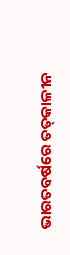ଭାରତବର୍ଷରେ ତତ୍‌କାଳୀନ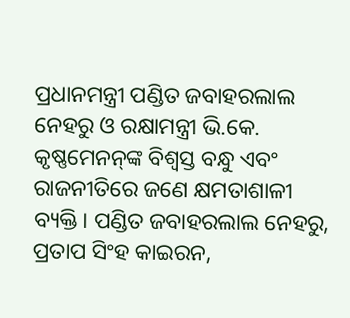ପ୍ରଧାନମନ୍ତ୍ରୀ ପଣ୍ଡିତ ଜବାହରଲାଲ ନେହରୁ ଓ ରକ୍ଷାମନ୍ତ୍ରୀ ଭି.କେ. କୃଷ୍ଣମେନନ୍‌ଙ୍କ ବିଶ୍ୱସ୍ତ ବନ୍ଧୁ ଏବଂ ରାଜନୀତିରେ ଜଣେ କ୍ଷମତାଶାଳୀ ବ୍ୟକ୍ତି। ପଣ୍ଡିତ ଜବାହରଲାଲ ନେହରୁ, ପ୍ରତାପ ସିଂହ କାଇରନ,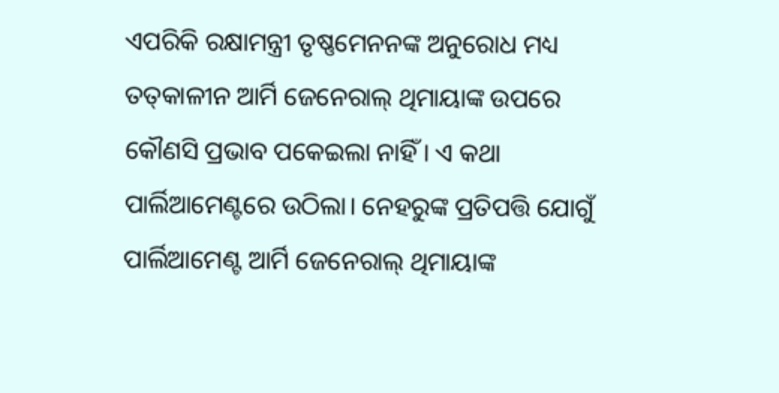ଏପରିକି ରକ୍ଷାମନ୍ତ୍ରୀ ତୃଷ୍ଣମେନନଙ୍କ ଅନୁରୋଧ ମଧ୍ୟ ତତ୍‌କାଳୀନ ଆର୍ମି ଜେନେରାଲ୍ ଥିମାୟାଙ୍କ ଉପରେ କୌଣସି ପ୍ରଭାବ ପକେଇଲା ନାହିଁ। ଏ କଥା ପାର୍ଲିଆମେଣ୍ଟରେ ଉଠିଲା। ନେହରୁଙ୍କ ପ୍ରତିପତ୍ତି ଯୋଗୁଁ ପାର୍ଲିଆମେଣ୍ଟ ଆର୍ମି ଜେନେରାଲ୍ ଥିମାୟାଙ୍କ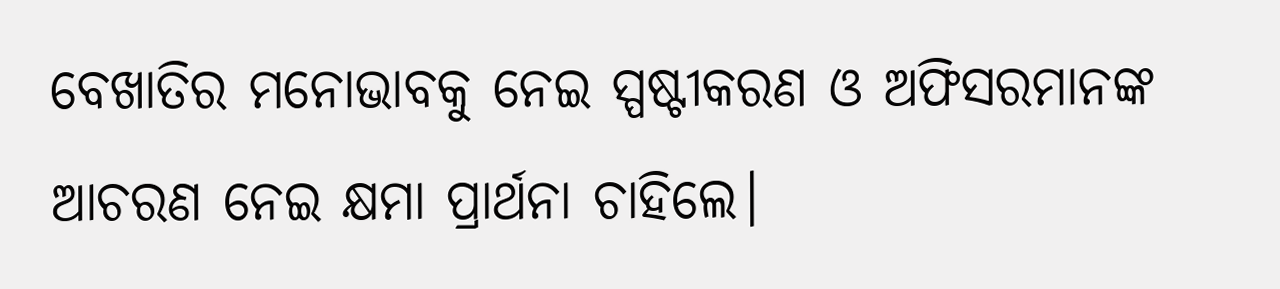ବେଖାତିର ମନୋଭାବକୁ ନେଇ ସ୍ପଷ୍ଟୀକରଣ ଓ ଅଫିସରମାନଙ୍କ ଆଚରଣ ନେଇ କ୍ଷମା ପ୍ରାର୍ଥନା ଚାହିଲେ।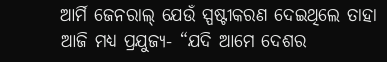ଆର୍ମି ଜେନରାଲ୍ ଯେଉଁ ସ୍ପଷ୍ଟୀକରଣ ଦେଇଥିଲେ ତାହା ଆଜି ମଧ୍ୟ ପ୍ରଯୁଜ୍ୟ- “ଯଦି ଆମେ ଦେଶର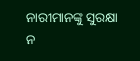ନାରୀମାନଙ୍କୁ ସୁରକ୍ଷା ନ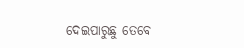ଦେଇପାରୁଛୁ ତେବେ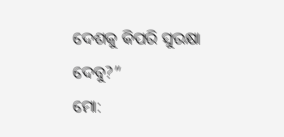ଦେଶକୁ କିପରି ସୁରକ୍ଷା ଦେବୁ?”
ମୋ: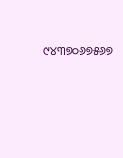୯୪୩୭୦୬୭୫୬୭